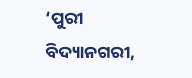‘ପୁରୀ ବିଦ୍ୟାନଗରୀ,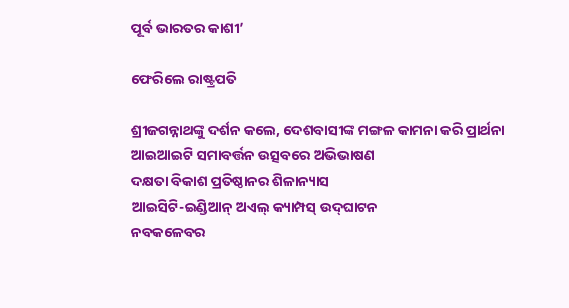ପୂର୍ବ ଭାରତର କାଶୀ’

ଫେରିଲେ ରାଷ୍ଟ୍ରପତି

ଶ୍ରୀଜଗନ୍ନାଥଙ୍କୁ ଦର୍ଶନ କଲେ, ଦେଶବାସୀଙ୍କ ମଙ୍ଗଳ କାମନା କରି ପ୍ରାର୍ଥନା
ଆଇଆଇଟି ସମାବର୍ତ୍ତନ ଉତ୍ସବରେ ଅଭିଭାଷଣ
ଦକ୍ଷତା ବିକାଶ ପ୍ରତିଷ୍ଠାନର ଶିଳାନ୍ୟାସ
ଆଇସିଟି-ଇଣ୍ଡିଆନ୍‌ ଅଏଲ୍‌ କ୍ୟାମ୍ପସ୍‌ ଉଦ୍‌ଘାଟନ
ନବକଳେବର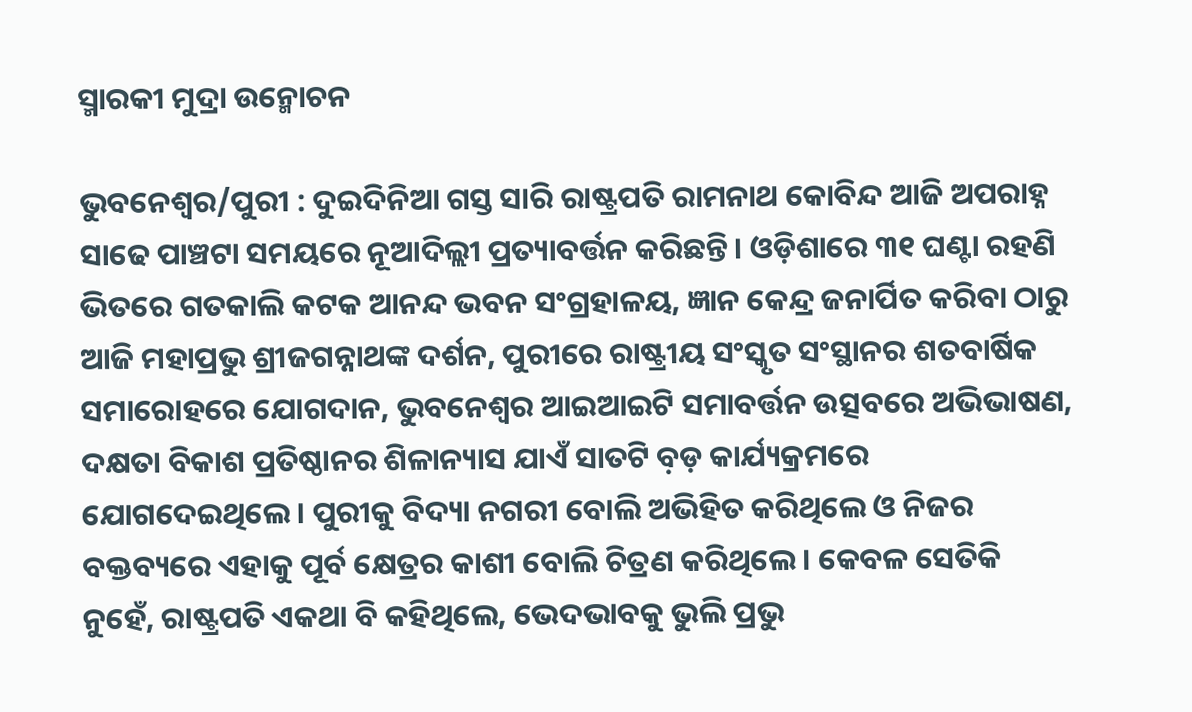ସ୍ମାରକୀ ମୁଦ୍ରା ଉନ୍ମୋଚନ

ଭୁବନେଶ୍ୱର/ପୁରୀ : ଦୁଇଦିନିଆ ଗସ୍ତ ସାରି ରାଷ୍ଟ୍ରପତି ରାମନାଥ କୋବିନ୍ଦ ଆଜି ଅପରାହ୍ନ ସାଢେ ପାଞ୍ଚଟା ସମୟରେ ନୂଆଦିଲ୍ଲୀ ପ୍ରତ୍ୟାବର୍ତ୍ତନ କରିଛନ୍ତି। ଓଡ଼ିଶାରେ ୩୧ ଘଣ୍ଟା ରହଣି ଭିତରେ ଗତକାଲି କଟକ ଆନନ୍ଦ ଭବନ ସଂଗ୍ରହାଳୟ, ଜ୍ଞାନ କେନ୍ଦ୍ର ଜନାର୍ପିତ କରିବା ଠାରୁ ଆଜି ମହାପ୍ରଭୁ ଶ୍ରୀଜଗନ୍ନାଥଙ୍କ ଦର୍ଶନ, ପୁରୀରେ ରାଷ୍ଟ୍ରୀୟ ସଂସ୍କୃତ ସଂସ୍ଥାନର ଶତବାର୍ଷିକ ସମାରୋହରେ ଯୋଗଦାନ, ଭୁବନେଶ୍ୱର ଆଇଆଇଟି ସମାବର୍ତ୍ତନ ଉତ୍ସବରେ ଅଭିଭାଷଣ, ଦକ୍ଷତା ବିକାଶ ପ୍ରତିଷ୍ଠାନର ଶିଳାନ୍ୟାସ ଯାଏଁ ସାତଟି ବ଼ଡ଼ କାର୍ଯ୍ୟକ୍ରମରେ ଯୋଗଦେଇଥିଲେ। ପୁରୀକୁ ବିଦ୍ୟା ନଗରୀ ବୋଲି ଅଭିହିତ କରିଥିଲେ ଓ ନିଜର ବକ୍ତବ୍ୟରେ ଏହାକୁ ପୂର୍ବ କ୍ଷେତ୍ରର କାଶୀ ବୋଲି ଚିତ୍ରଣ କରିଥିଲେ। କେବଳ ସେତିକି ନୁହେଁ, ରାଷ୍ଟ୍ରପତି ଏକଥା ବି କହିଥିଲେ, ଭେଦଭାବକୁ ଭୁଲି ପ୍ରଭୁ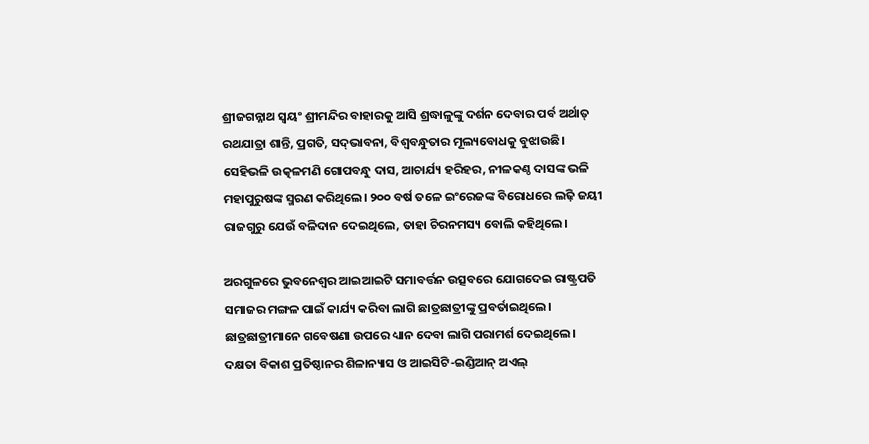ଶ୍ରୀଜଗନ୍ନାଥ ସ୍ୱୟଂ ଶ୍ରୀମନ୍ଦିର ବାହାରକୁ ଆସି ଶ୍ରଦ୍ଧାଳୁଙ୍କୁ ଦର୍ଶନ ଦେବାର ପର୍ବ ଅର୍ଥାତ୍‌ ରଥଯାତ୍ରା ଶାନ୍ତି, ପ୍ରଗତି, ସଦ୍‌ଭାବନା, ବିଶ୍ୱବନ୍ଧୁତାର ମୂଲ୍ୟବୋଧକୁ ବୁଝାଉଛି। ସେହିଭଳି ଉତ୍କଳମଣି ଗୋପବନ୍ଧୁ ଦାସ, ଆଚାର୍ଯ୍ୟ ହରିହର, ନୀଳକଣ୍ଠ ଦାସଙ୍କ ଭଳି ମହାପୁରୁଷଙ୍କ ସ୍ମରଣ କରିଥିଲେ। ୨୦୦ ବର୍ଷ ତଳେ ଇଂରେଜଙ୍କ ବିରୋଧରେ ଲଢ଼ି ଜୟୀ ରାଜଗୁରୁ ଯେଉଁ ବଳିଦାନ ଦେଇଥିଲେ, ତାହା ଚିରନମସ୍ୟ ବୋଲି କହିଥିଲେ।

ଅରଗୁଳରେ ଭୁବନେଶ୍ୱର ଆଇଆଇଟି ସମାବର୍ତ୍ତନ ଉତ୍ସବରେ ଯୋଗଦେଇ ରାଷ୍ଟ୍ରପତି ସମାଜର ମଙ୍ଗଳ ପାଇଁ କାର୍ଯ୍ୟ କରିବା ଲାଗି ଛାତ୍ରଛାତ୍ରୀଙ୍କୁ ପ୍ରବର୍ତାଇଥିଲେ। ଛାତ୍ରଛାତ୍ରୀମାନେ ଗବେଷଣା ଉପରେ ଧ୍ୟାନ ଦେବା ଲାଗି ପରାମର୍ଶ ଦେଇଥିଲେ। ଦକ୍ଷତା ବିକାଶ ପ୍ରତିଷ୍ଠାନର ଶିଳାନ୍ୟାସ ଓ ଆଇସିଟି-ଇଣ୍ଡିଆନ୍‌ ଅଏଲ୍‌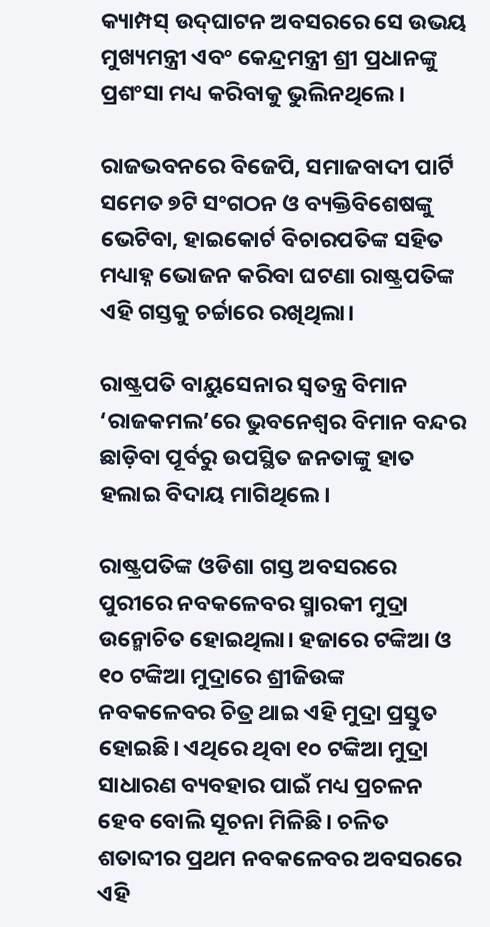କ୍ୟାମ୍ପସ୍‌ ଉଦ୍‌ଘାଟନ ଅବସରରେ ସେ ଉଭୟ ମୁଖ୍ୟମନ୍ତ୍ରୀ ଏବଂ କେନ୍ଦ୍ରମନ୍ତ୍ରୀ ଶ୍ରୀ ପ୍ରଧାନଙ୍କୁ ପ୍ରଶଂସା ମଧ୍ୟ କରିବାକୁ ଭୁଲିନଥିଲେ।

ରାଜଭବନରେ ବିଜେପି, ସମାଜବାଦୀ ପାର୍ଟି ସମେତ ୭ଟି ସଂଗଠନ ଓ ବ୍ୟକ୍ତିବିଶେଷଙ୍କୁ ଭେଟିବା, ହାଇକୋର୍ଟ ବିଚାରପତିଙ୍କ ସହିତ ମଧ୍ୟାହ୍ନ ଭୋଜନ କରିବା ଘଟଣା ରାଷ୍ଟ୍ରପତିଙ୍କ ଏହି ଗସ୍ତକୁ ଚର୍ଚ୍ଚାରେ ରଖିଥିଲା।

ରାଷ୍ଟ୍ରପତି ବାୟୁସେନାର ସ୍ୱତନ୍ତ୍ର ବିମାନ ‘ରାଜକମଲ’ରେ ଭୁବନେଶ୍ୱର ବିମାନ ବନ୍ଦର ଛାଡ଼ିବା ପୂର୍ବରୁ ଉପସ୍ଥିତ ଜନତାଙ୍କୁ ହାତ ହଲାଇ ବିଦାୟ ମାଗିଥିଲେ।

ରାଷ୍ଟ୍ରପତିଙ୍କ ଓଡିଶା ଗସ୍ତ ଅବସରରେ ପୁରୀରେ ନବକଳେବର ସ୍ମାରକୀ ମୁଦ୍ରା ଉନ୍ମୋଚିତ ହୋଇଥିଲା। ହଜାରେ ଟଙ୍କିଆ ଓ ୧୦ ଟଙ୍କିଆ ମୁଦ୍ରାରେ ଶ୍ରୀଜିଉଙ୍କ ନବକଳେବର ଚିତ୍ର ଥାଇ ଏହି ମୁଦ୍ରା ପ୍ରସ୍ତୁତ ହୋଇଛି। ଏଥିରେ ଥିବା ୧୦ ଟଙ୍କିଆ ମୁଦ୍ରା ସାଧାରଣ ବ୍ୟବହାର ପାଇଁ ମଧ୍ୟ ପ୍ରଚଳନ ହେବ ବୋଲି ସୂଚନା ମିଳିଛି। ଚଳିତ ଶତାବ୍ଦୀର ପ୍ରଥମ ନବକଳେବର ଅବସରରେ ଏହି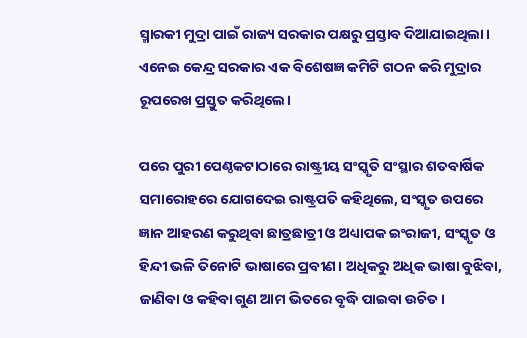ସ୍ମାରକୀ ମୁଦ୍ରା ପାଇଁ ରାଜ୍ୟ ସରକାର ପକ୍ଷରୁ ପ୍ରସ୍ତାବ ଦିଆଯାଇଥିଲା। ଏନେଇ କେନ୍ଦ୍ର ସରକାର ଏକ ବିଶେଷଜ୍ଞ କମିଟି ଗଠନ କରି ମୁଦ୍ରାର ରୂପରେଖ ପ୍ରସ୍ତୁତ କରିଥିଲେ।

ପରେ ପୁରୀ ପେଣ୍ଠକଟାଠାରେ ରାଷ୍ଟ୍ରୀୟ ସଂସ୍କୃତି ସଂସ୍ଥାର ଶତବାର୍ଷିକ ସମାରୋହରେ ଯୋଗଦେଇ ରାଷ୍ଟ୍ରପତି କହିଥିଲେ, ସଂସ୍କୃତ ଉପରେ ଜ୍ଞାନ ଆହରଣ କରୁଥିବା ଛାତ୍ରଛାତ୍ରୀ ଓ ଅଧ୍ୟାପକ ଇଂରାଜୀ, ସଂସ୍କୃତ ଓ ହିନ୍ଦୀ ଭଳି ତିନୋଟି ଭାଷାରେ ପ୍ରବୀଣ। ଅଧିକରୁ ଅଧିକ ଭାଷା ବୁଝିବା, ଜାଣିବା ଓ କହିବା ଗୁଣ ଆମ ଭିତରେ ବୃଦ୍ଧି ପାଇବା ଉଚିତ।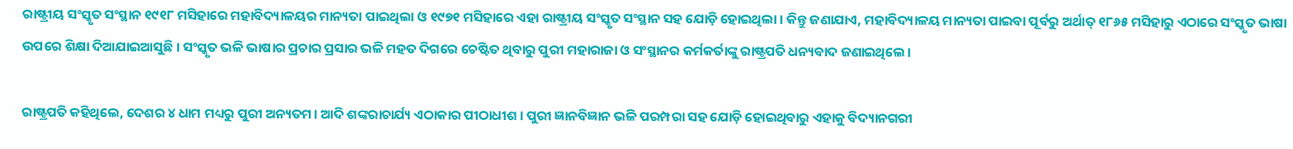ରାଷ୍ଟ୍ରୀୟ ସଂସ୍କୃତ ସଂସ୍ଥାନ ୧୯୧୮ ମସିହାରେ ମହାବିଦ୍ୟାଳୟର ମାନ୍ୟତା ପାଇଥିଲା ଓ ୧୯୭୧ ମସିହାରେ ଏହା ରାଷ୍ଟ୍ରୀୟ ସଂସ୍କୃତ ସଂସ୍ଥାନ ସହ ଯୋଡ଼ି ହୋଇଥିଲା। କିନ୍ତୁ ଜଣାଯାଏ, ମହାବିଦ୍ୟାଳୟ ମାନ୍ୟତା ପାଇବା ପୂର୍ବରୁ ଅର୍ଥାତ୍‌ ୧୮୬୫ ମସିହାରୁ ଏଠାରେ ସଂସ୍କୃତ ଭାଷା ଉପରେ ଶିକ୍ଷା ଦିଆଯାଇଆସୁଛି। ସଂସ୍କୃତ ଭଳି ଭାଷାର ପ୍ରଚାର ପ୍ରସାର ଭଳି ମହତ ଦିଗରେ ଚେଷ୍ଟିତ ଥିବାରୁ ପୁରୀ ମହାରାଜା ଓ ସଂସ୍ଥାନର କର୍ମକର୍ତାଙ୍କୁ ରାଷ୍ଟ୍ରପତି ଧନ୍ୟବାଦ ଜଣାଇଥିଲେ।

ରାଷ୍ଟ୍ରପତି କହିଥିଲେ, ଦେଶର ୪ ଧାମ ମଧ୍ୟରୁ ପୁରୀ ଅନ୍ୟତମ। ଆଦି ଶଙ୍କରାଚାର୍ଯ୍ୟ ଏଠାକାର ପୀଠାଧୀଶ। ପୁରୀ ଜ୍ଞାନବିଜ୍ଞାନ ଭଳି ପରମ୍ପରା ସହ ଯୋଡ଼ି ହୋଇଥିବାରୁ ଏହାକୁ ବିଦ୍ୟାନଗରୀ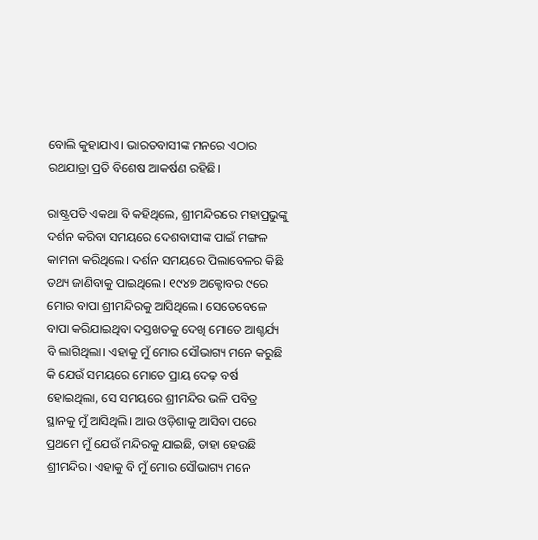ବୋଲି କୁହାଯାଏ। ଭାରତବାସୀଙ୍କ ମନରେ ଏଠାର ରଥଯାତ୍ରା ପ୍ରତି ବିଶେଷ ଆକର୍ଷଣ ରହିଛି।

ରାଷ୍ଟ୍ରପତି ଏକଥା ବି କହିଥିଲେ, ଶ୍ରୀମନ୍ଦିରରେ ମହାପ୍ରଭୁଙ୍କୁ ଦର୍ଶନ କରିବା ସମୟରେ ଦେଶବାସୀଙ୍କ ପାଇଁ ମଙ୍ଗଳ କାମନା କରିଥିଲେ। ଦର୍ଶନ ସମୟରେ ପିଲାବେଳର କିଛି ତଥ୍ୟ ଜାଣିବାକୁ ପାଇଥିଲେ। ୧୯୪୭ ଅକ୍ଟୋବର ୯ରେ ମୋର ବାପା ଶ୍ରୀମନ୍ଦିରକୁ ଆସିଥିଲେ। ସେତେବେଳେ ବାପା କରିଯାଇଥିବା ଦସ୍ତଖତକୁ ଦେଖି ମୋତେ ଆଶ୍ଚର୍ଯ୍ୟ ବି ଲାଗିଥିଲା। ଏହାକୁ ମୁଁ ମୋର ସୌଭାଗ୍ୟ ମନେ କରୁଛି କି ଯେଉଁ ସମୟରେ ମୋତେ ପ୍ରାୟ ଦେଢ଼ ବର୍ଷ ହୋଇଥିଲା, ସେ ସମୟରେ ଶ୍ରୀମନ୍ଦିର ଭଳି ପବିତ୍ର ସ୍ଥାନକୁ ମୁଁ ଆସିଥିଲି। ଆଉ ଓଡ଼ିଶାକୁ ଆସିବା ପରେ ପ୍ରଥମେ ମୁଁ ଯେଉଁ ମନ୍ଦିରକୁ ଯାଇଛି, ତାହା ହେଉଛି ଶ୍ରୀମନ୍ଦିର। ଏହାକୁ ବି ମୁଁ ମୋର ସୌଭାଗ୍ୟ ମନେ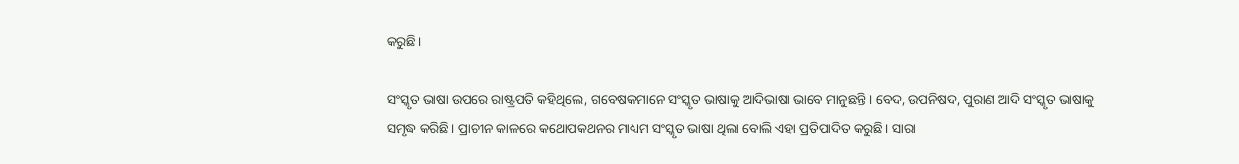କରୁଛି।

ସଂସ୍କୃତ ଭାଷା ଉପରେ ରାଷ୍ଟ୍ରପତି କହିଥିଲେ, ଗବେଷକମାନେ ସଂସ୍କୃତ ଭାଷାକୁ ଆଦିଭାଷା ଭାବେ ମାନୁଛନ୍ତି। ବେଦ, ଉପନିଷଦ, ପୁରାଣ ଆଦି ସଂସ୍କୃତ ଭାଷାକୁ ସମୃଦ୍ଧ କରିଛି। ପ୍ରାଚୀନ କାଳରେ କଥୋପକଥନର ମାଧ୍ୟମ ସଂସ୍କୃତ ଭାଷା ଥିଲା ବୋଲି ଏହା ପ୍ରତିପାଦିତ କରୁଛି। ସାରା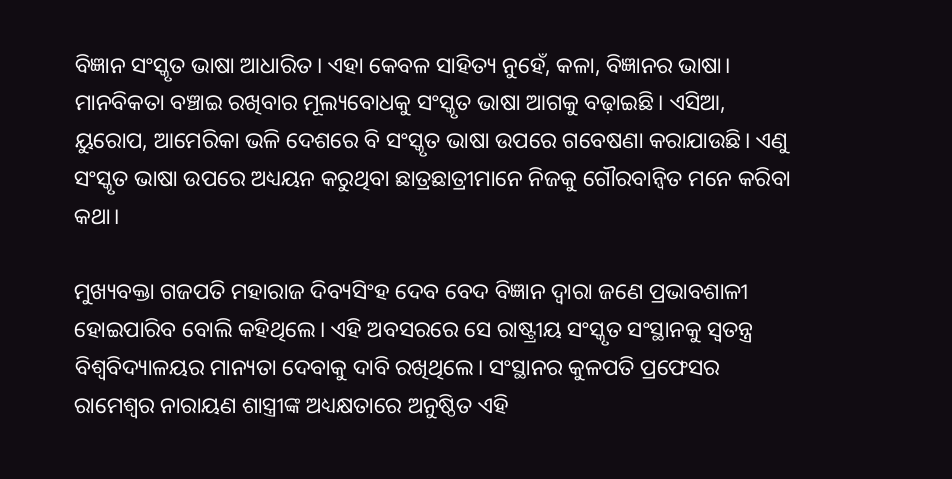ବିଜ୍ଞାନ ସଂସ୍କୃତ ଭାଷା ଆଧାରିତ। ଏହା କେବଳ ସାହିତ୍ୟ ନୁହେଁ, କଳା, ବିଜ୍ଞାନର ଭାଷା। ମାନବିକତା ବଞ୍ଚାଇ ରଖିବାର ମୂଲ୍ୟବୋଧକୁ ସଂସ୍କୃତ ଭାଷା ଆଗକୁ ବଢ଼ାଇଛି। ଏସିଆ, ୟୁରୋପ, ଆମେରିକା ଭଳି ଦେଶରେ ବି ସଂସ୍କୃତ ଭାଷା ଉପରେ ଗବେଷଣା କରାଯାଉଛି। ଏଣୁ ସଂସ୍କୃତ ଭାଷା ଉପରେ ଅଧ୍ୟୟନ କରୁଥିବା ଛାତ୍ରଛାତ୍ରୀମାନେ ନିଜକୁ ଗୌରବାନ୍ଵିତ ମନେ କରିବା କଥା।

ମୁଖ୍ୟବକ୍ତା ଗଜପତି ମହାରାଜ ଦିବ୍ୟସିଂହ ଦେବ ବେଦ ବିଜ୍ଞାନ ଦ୍ଵାରା ଜଣେ ପ୍ରଭାବଶାଳୀ ହୋଇପାରିବ ବୋଲି କହିଥିଲେ। ଏହି ଅବସରରେ ସେ ରାଷ୍ଟ୍ରୀୟ ସଂସ୍କୃତ ସଂସ୍ଥାନକୁ ସ୍ୱତନ୍ତ୍ର ବିଶ୍ୱବିଦ୍ୟାଳୟର ମାନ୍ୟତା ଦେବାକୁ ଦାବି ରଖିଥିଲେ। ସଂସ୍ଥାନର କୁଳପତି ପ୍ରଫେସର ରାମେଶ୍ୱର ନାରାୟଣ ଶାସ୍ତ୍ରୀଙ୍କ ଅଧ୍ୟକ୍ଷତାରେ ଅନୁଷ୍ଠିତ ଏହି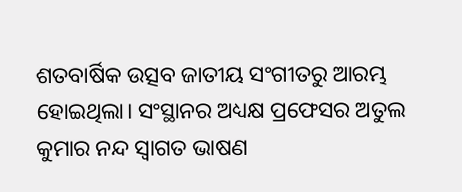ଶତବାର୍ଷିକ ଉତ୍ସବ ଜାତୀୟ ସଂଗୀତରୁ ଆରମ୍ଭ ହୋଇଥିଲା। ସଂସ୍ଥାନର ଅଧ୍ୟକ୍ଷ ପ୍ରଫେସର ଅତୁଲ କୁମାର ନନ୍ଦ ସ୍ୱାଗତ ଭାଷଣ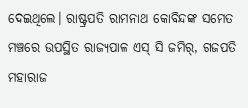ଦେଇଥିଲେ। ରାଷ୍ଟ୍ରପତି ରାମନାଥ କୋବିନ୍ଦଙ୍କ ସମେତ ମଞ୍ଚରେ ଉପସ୍ଥିତ ରାଜ୍ୟପାଳ ଏସ୍‌ ସି ଜମିର୍‌, ଗଜପତି ମହାରାଜ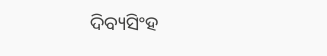ଦିବ୍ୟସିଂହ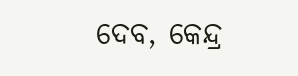ଦେବ, କେନ୍ଦ୍ର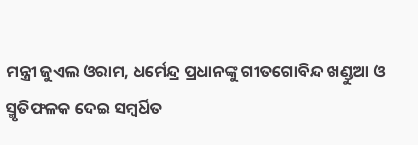ମନ୍ତ୍ରୀ ଜୁଏଲ ଓରାମ, ଧର୍ମେନ୍ଦ୍ର ପ୍ରଧାନଙ୍କୁ ଗୀତଗୋବିନ୍ଦ ଖଣ୍ଡୁଆ ଓ ସ୍ମୃତିଫଳକ ଦେଇ ସମ୍ବର୍ଧିତ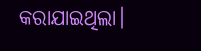କରାଯାଇଥିଲା।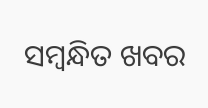ସମ୍ବନ୍ଧିତ ଖବର